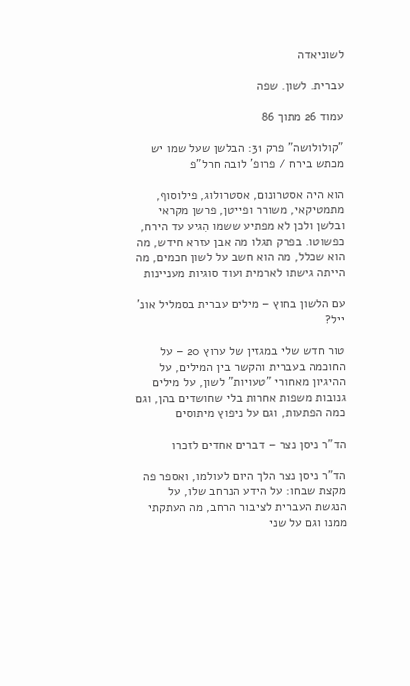לשוניאדה

עברית. לשון. שפה

עמוד 26 מתוך 86

"קולולושה" פרק 31: הבלשן שעל שמו יש מכתש בירח / פרופ' לובה חרל"פ

הוא היה אסטרונום, אסטרולוג, פילוסוף, מתמטיקאי, משורר ופייטן, פרשן מקראי ובלשן ולכן לא מפתיע ששמו הִגיע עד הירח, כפשוטו. בפרק תגלו מה אבן עזרא חידש, מה הוא שכלל, מה הוא חשב על לשון חכמים, מה הייתה גישתו לארמית ועוד סוגיות מעניינות

עם הלשון בחוץ – מילים עברית בסמליל אונ' ייל?

טור חדש שלי במגזין של ערוץ 20 – על החוכמה בעברית והקשר בין המילים, על ההיגיון מאחורי "טעויות" לשון, על מילים גנובות משפות אחרות בלי שחושדים בהן, וגם כמה הפתעות, וגם על ניפוץ מיתוסים

הד"ר ניסן נצר – דברים אחדים לזכרו

הד"ר ניסן נצר הלך היום לעולמו, ואספר פה מקצת שבחו: על הידע הנרחב שלו, על הנגשת העברית לציבור הרחב, מה העתקתי ממנו וגם על שני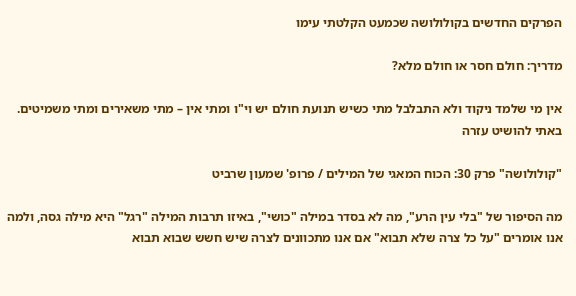הפרקים החדשים בקולולושה שכמעט הקלטתי עימו

מדריך: חולם חסר או חולם מלא?

אין מי שלמד ניקוד ולא התבלבל מתי כשיש תנועת חולם יש וי"ו ומתי אין – מתי משאירים ומתי משמיטים. באתי להושיט עזרה

"קולולושה" פרק 30: הכוח המאגי של המילים / פרופ' שמעון שרביט

מה הסיפור של "בלי עין הרע", מה לא בסדר במילה "כושי", באיזו תרבות המילה "רגל" היא מילה גסה, ולמה אנו אומרים "על כל צרה שלא תבוא" אם אנו מתכוונים לצרה שיש חשש שבוא תבוא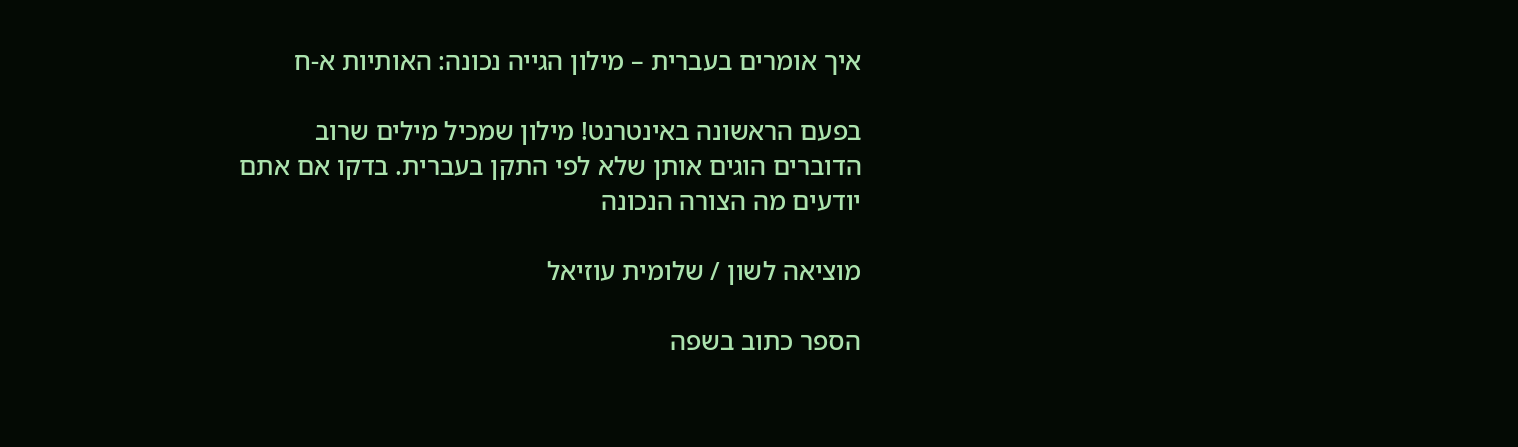איך אומרים בעברית – מילון הגייה נכונה: האותיות א-ח

בפעם הראשונה באינטרנט! מילון שמכיל מילים שרוב הדוברים הוגים אותן שלא לפי התקן בעברית. בדקו אם אתם יודעים מה הצורה הנכונה

מוציאה לשון / שלומית עוזיאל

הספר כתוב בשפה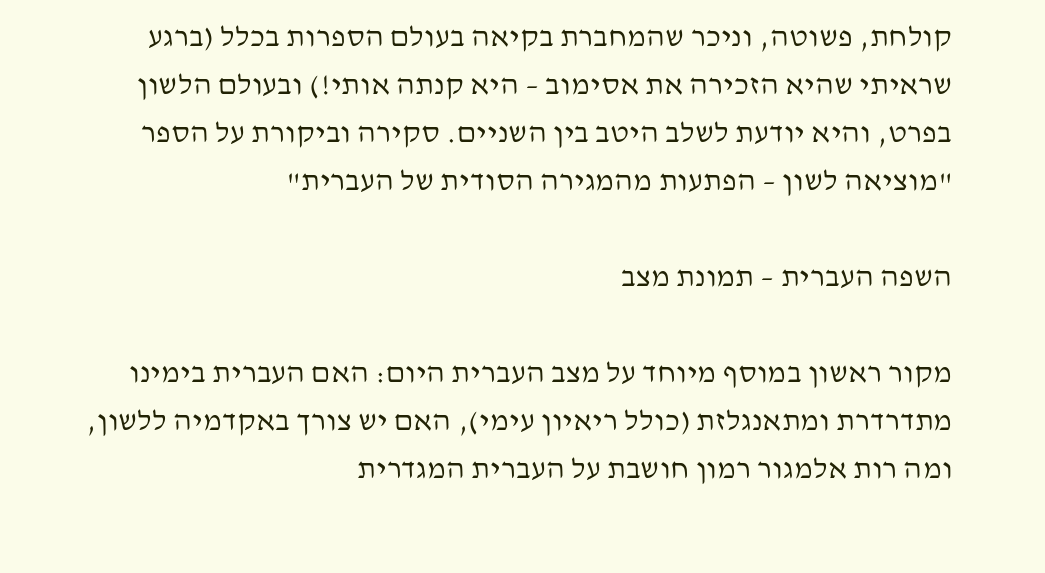קולחת, פשוטה, וניכר שהמחברת בקיאה בעולם הספרות בכלל (ברגע שראיתי שהיא הזכירה את אסימוב – היא קנתה אותי!) ובעולם הלשון בפרט, והיא יודעת לשלב היטב בין השניים. סקירה וביקורת על הספר "מוציאה לשון – הפתעות מהמגירה הסודית של העברית"

השפה העברית – תמונת מצב

מקור ראשון במוסף מיוחד על מצב העברית היום: האם העברית בימינו מתדרדרת ומתאנגלזת (כולל ריאיון עימי), האם יש צורך באקדמיה ללשון, ומה רות אלמגור רמון חושבת על העברית המגדרית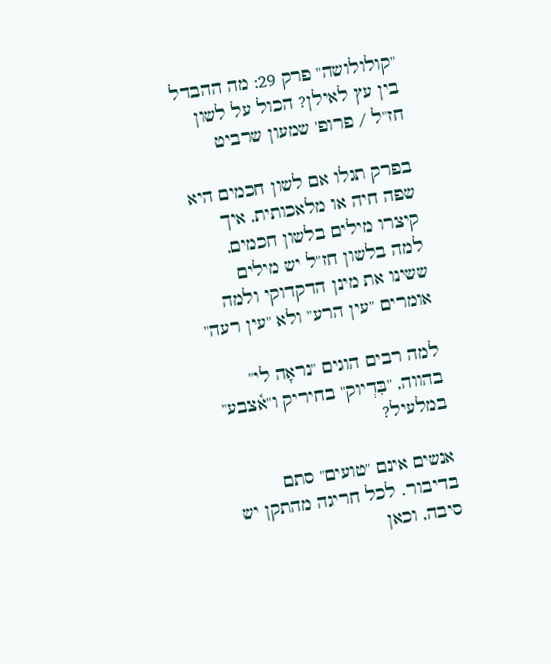"קולולושה" פרק 29: מה ההבדל בין עץ לאילן? הכול על לשון חז"ל / פרופ' שמעון שרביט

בפרק תגלו אם לשון חכמים היא שפה חיה או מלאכותית, איך קיצרו מילים בלשון חכמים, למה בלשון חז"ל יש מילים ששינו את מינן הדקדוקי ולמה אומרים "עין הרע" ולא "עין רעה"

למה רבים הוגים "נראָה לי" בהווה, "בִּדְיוק" בחיריק ו"א֫צבע" במלעיל?

אנשים אינם "טועים" סתם בדיבור. לכל חריגה מהתקן יש סיבה, וכאן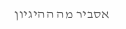אסביר מה ההיגיון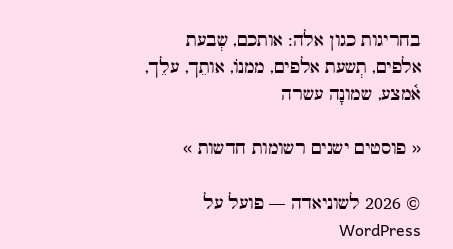בחריגות כגון אלה: אותכם, שְבעת אלפים, תְשעת אלפים, ממנוֹ, אותֵך, עלֵך, א֫מצע, שמונָה עשרה

« פוסטים ישנים רשומות חדשות »

© 2026 לשוניאדה — פועל על WordPress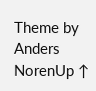Theme by Anders NorenUp ↑